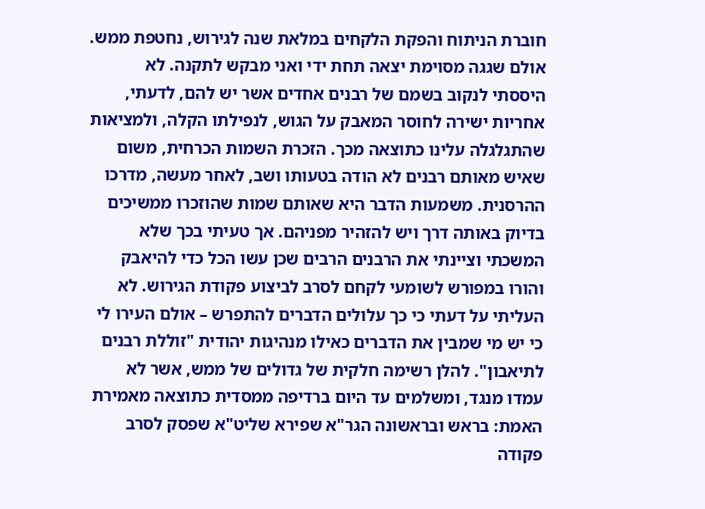חוברת הניתוח והפקת הלקחים במלאת שנה לגירוש, נחטפת ממש. אולם שגגה מסוימת יצאה תחת ידי ואני מבקש לתקנה. לא היססתי לנקוב בשמם של רבנים אחדים אשר יש להם, לדעתי, אחריות ישירה לחוסר המאבק על הגוש, לנפילתו הקלה, ולמציאות שהתגלגלה עלינו כתוצאה מכך. הזכרת השמות הכרחית, משום שאיש מאותם רבנים לא הודה בטעותו ושב, לאחר מעשה, מדרכו ההרסנית. משמעות הדבר היא שאותם שמות שהוזכרו ממשיכים בדיוק באותה דרך ויש להזהיר מפניהם. אך טעיתי בכך שלא המשכתי וציינתי את הרבנים הרבים שכן עשו הכל כדי להיאבק והורו במפורש לשומעי לקחם לסרב לביצוע פקודת הגירוש. לא העליתי על דעתי כי כך עלולים הדברים להתפרש – אולם העירו לי כי יש מי שמבין את הדברים כאילו מנהיגות יהודית "זוללת רבנים לתיאבון". להלן רשימה חלקית של גדולים של ממש, אשר לא עמדו מנגד, ומשלמים עד היום ברדיפה ממסדית כתוצאה מאמירת האמת: בראש ובראשונה הגר"א שפירא שליט"א שפסק לסרב פקודה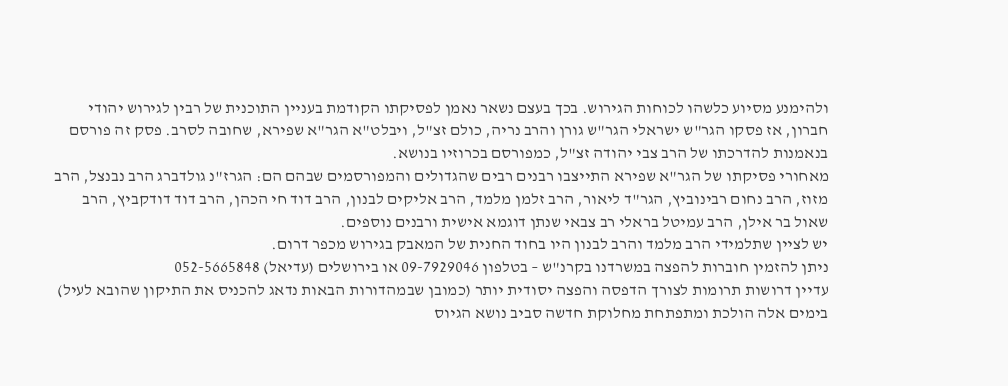ולהימנע מסיוע כלשהו לכוחות הגירוש. בכך בעצם נשאר נאמן לפסיקתו הקודמת בעניין התוכנית של רבין לגירוש יהודי חברון, אז פסקו הגר"ש ישראלי הגר"ש גורן והרב נריה, כולם זצ"ל, ויבלט"א הגר"א שפירא, שחובה לסרב. פסק זה פורסם בנאמנות להדרכתו של הרב צבי יהודה זצ"ל, כמפורסם בכרוזיו בנושא.
מאחורי פסיקתו של הגר"א שפירא התייצבו רבנים רבים שהגדולים והמפורסמים שבהם הם: הגרז"נ גולדברג הרב נבנצל, הרב מזוז, הרב נחום רבינוביץ, הגר"ד ליאור, הרב זלמן מלמד, הרב אליקים לבנון, הרב דוד חי הכהן, הרב דוד דודקביץ, הרב שאול בר אילן, הרב עמיטל בראלי רב צבאי שנתן דוגמא אישית ורבנים נוספים.
יש לציין שתלמידי הרב מלמד והרב לבנון היו בחוד החנית של המאבק בגירוש מכפר דרום.
ניתן להזמין חוברות להפצה במשרדנו בקרנ"ש – בטלפון 09-7929046 או בירושלים (עדיאל) 052-5665848
עדיין דרושות תרומות לצורך הדפסה והפצה יסודית יותר (כמובן שבמהדורות הבאות נדאג להכניס את התיקון שהובא לעיל)
בימים אלה הולכת ומתפתחת מחלוקת חדשה סביב נושא הגיוס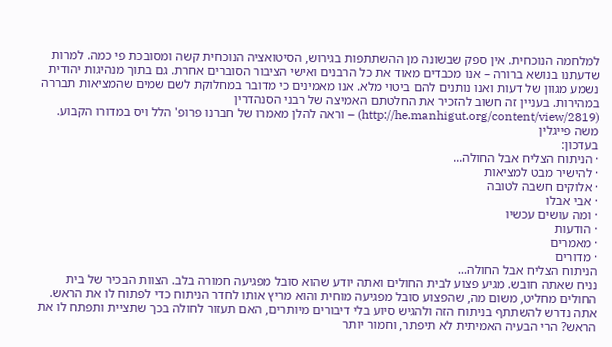למלחמה הנוכחית. אין ספק שבשונה מן ההשתתפות בגירוש, הסיטואציה הנוכחית קשה ומסובכת פי כמה. למרות שדעתנו בנושא ברורה – אנו מכבדים מאוד את כל הרבנים ואישי הציבור הסוברים אחרת. גם בתוך מנהיגות יהודית נשמע מגוון של דעות ואנו נותנים להם ביטוי מלא. אנו מאמינים כי מדובר במחלוקת לשם שמים שהמציאות תבררה במהירות. בעניין זה חשוב להזכיר את החלטתם האמיצה של רבני הסנהדרין (http://he.manhigut.org/content/view/2819) – וראה להלן מאמרו של חברנו פרופ' הלל ויס במדורו הקבוע.
משה פייגלין
בעדכון:
· הניתוח הצליח אבל החולה...
· להישיר מבט למציאות
· אלוקים חשבה לטובה
· אבי אבלו
· ומה עושים עכשיו
· הודעות
· מאמרים
· מדורים
הניתוח הצליח אבל החולה...
נניח שאתה חובש. מגיע פצוע לבית החולים ואתה יודע שהוא סובל מפגיעה חמורה בלב. הצוות הבכיר של בית החולים מחליט, משום מה, שהפצוע סובל מפגיעה מוחית והוא מריץ אותו לחדר הניתוח כדי לפתוח לו את הראש. אתה נדרש להשתתף בניתוח הזה ולהגיש סיוע בלי דיבורים מיותרים, האם תעזור לחולה בכך שתציית ותפתח לו את הראש? הרי הבעיה האמיתית לא תיפתר, וחמור יותר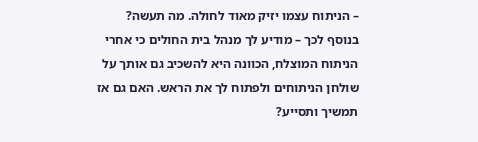– הניתוח עצמו יזיק מאוד לחולה. מה תעשה?
בנוסף לכך – מודיע לך מנהל בית החולים כי אחרי הניתוח המוצלח, הכוונה היא להשכיב גם אותך על שולחן הניתוחים ולפתוח לך את הראש. האם גם אז תמשיך ותסייע?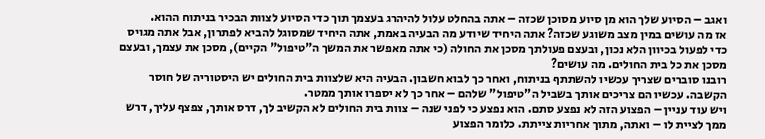ואגב – הסיוע שלך הוא מן סיוע מסוכן שכזה – אתה בהחלט עלול להיהרג בעצמך תוך כדי הסיוע לצוות הבכיר בניתוח ההוא.
אז מה עושים במין מצב משוגע שכזה? אתה היחיד שיודע מה הבעיה באמת, אתה היחיד שמסוגל להביא לפתרון, אבל אתה מגויס כדי לפעול בכיוון הלא נכון, ובעצם פעולתך מסכן את החולה (כי אתה מאפשר את המשך ה"טיפול" הקיים), מסכן את עצמך, ובעצם מסכן את כל בית החולים. מה עושים?
רובנו סוברים שצריך עכשיו להשתתף בניתוח, ואחר כך לבוא חשבון. הבעיה היא שלצוות בית החולים יש היסטוריה של חוסר הקשבה. עכשיו הם צריכים אותך בשביל ה"טיפול" שלהם – אחר כך לא יספרו אותך ממטר.
ויש עוד עניין – הפצוע הזה לא נפצע סתם. הוא נפצע כי לפני שנה – צוות בית החולים לא הקשיב לך, דרס אותך, צפצף עליך, דרש ממך לציית לו – ואתה, מתוך אחריות צייתת. כלומר הפצוע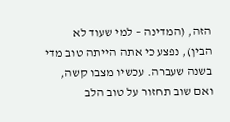הזה, (המדינה – למי שעוד לא הבין), נפצע כי אתה הייתה טוב מדי בשנה שעברה. עכשיו מצבו קשה, ואם שוב תחזור על טוב הלב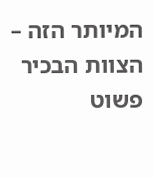המיותר הזה – הצוות הבכיר פשוט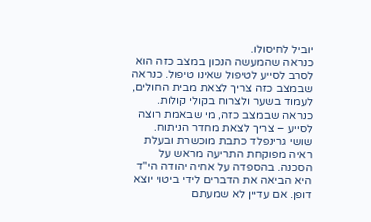יוביל לחיסולו.
כנראה שהמעשה הנכון במצב כזה הוא לסרב לסייע לטיפול שאינו טיפול. כנראה שבמצב כזה צריך לצאת מבית החולים, לעמוד בשער ולצרוח בקולי קולות. כנראה שבמצב כזה, מי שבאמת רוצה לסייע – צריך לצאת מחדר הניתוח.
שושי גרינפלד כתבת מוכשרת ובעלת ראיה מפוקחת התריעה מראש על הסכנה. בהספדה על אחיה יהודה הי"ד היא הביאה את הדברים לידי ביטוי יוצא דופן. אם עדיין לא שמעתם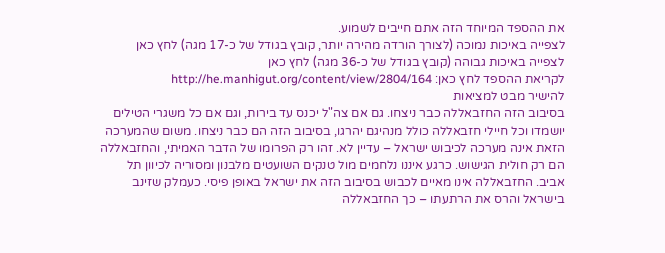את ההספד המיוחד הזה אתם חייבים לשמוע.
לצפייה באיכות נמוכה (לצורך הורדה מהירה יותר, קובץ בגודל של כ-17 מגה) לחץ כאן
לצפייה באיכות גבוהה (קובץ בגודל של כ-36 מגה) לחץ כאן
לקריאת ההספד לחץ כאן: http://he.manhigut.org/content/view/2804/164
להישיר מבט למציאות
בסיבוב הזה החזבאללה כבר ניצחו. גם אם צה"ל יכנס עד בירות, וגם אם כל משגרי הטילים יושמדו וכל חיילי חזבאללה כולל מנהיגם יהרגו, בסיבוב הזה הם כבר ניצחו. משום שהמערכה הזאת אינה מערכה לכיבוש ישראל – עדיין לא. זהו רק הפרומו של הדבר האמיתי, והחזבאללה הם רק חולית הגישוש. כרגע איננו נלחמים מול טנקים השועטים מלבנון ומסוריה לכיוון תל אביב. החזבאללה אינו מאיים לכבוש בסיבוב הזה את ישראל באופן פיסי. כעמלק שזינב בישראל והרס את הרתעתו – כך החזבאללה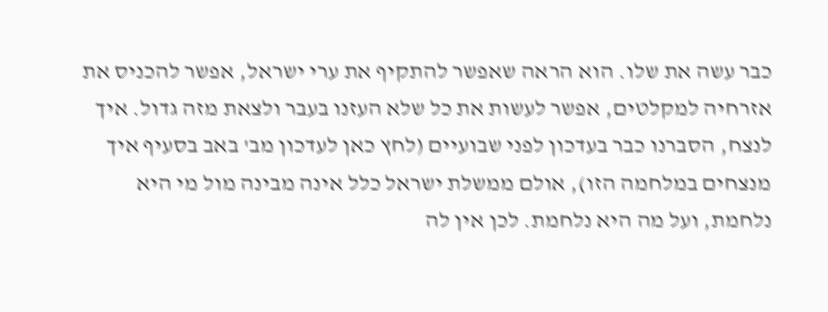כבר עשה את שלו. הוא הראה שאפשר להתקיף את ערי ישראל, אפשר להכניס את אזרחיה למקלטים, אפשר לעשות את כל שלא העזנו בעבר ולצאת מזה גדול. איך לנצח, הסברנו כבר בעדכון לפני שבועיים (לחץ כאן לעדכון מב' באב בסעיף איך מנצחים במלחמה הזו), אולם ממשלת ישראל כלל אינה מבינה מול מי היא נלחמת, ועל מה היא נלחמת. לכן אין לה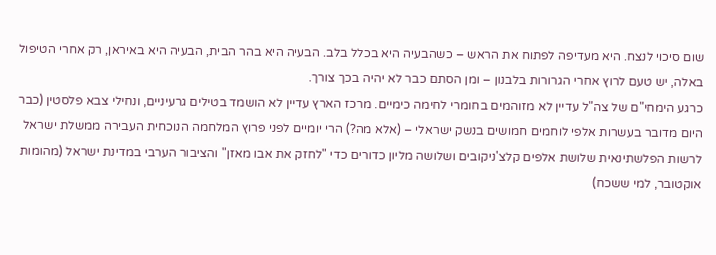שום סיכוי לנצח. היא מעדיפה לפתוח את הראש – כשהבעיה היא בכלל בלב. הבעיה היא בהר הבית, הבעיה היא באיראן, רק אחרי הטיפול באלה, יש טעם לרוץ אחרי הגרורות בלבנון – ומן הסתם כבר לא יהיה בכך צורך.
כרגע הימחי"ם של צה"ל עדיין לא מזוהמים בחומרי לחימה כימיים. מרכז הארץ עדיין לא הושמד בטילים גרעיניים, ונחילי צבא פלסטין (כבר היום מדובר בעשרות אלפי לוחמים חמושים בנשק ישראלי – (אלא מה?) הרי יומיים לפני פרוץ המלחמה הנוכחית העבירה ממשלת ישראל לרשות הפלשתינאית שלושת אלפים קלצ'ניקובים ושלושה מליון כדורים כדי "לחזק את אבו מאזן" והציבור הערבי במדינת ישראל (מהומות אוקטובר, למי ששכח)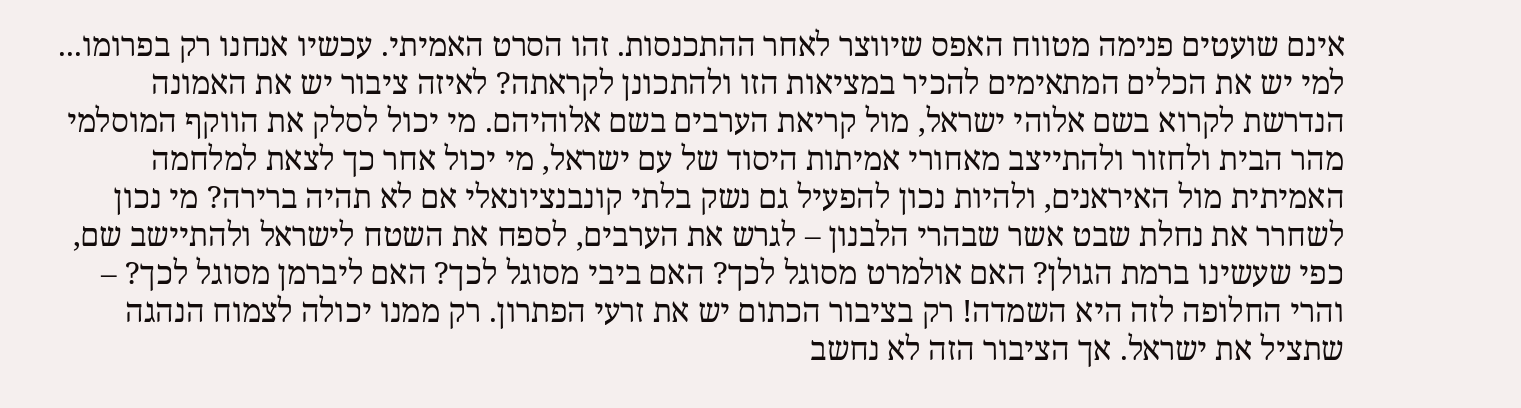אינם שועטים פנימה מטווח האפס שיווצר לאחר ההתכנסות. זהו הסרט האמיתי. עכשיו אנחנו רק בפרומו... למי יש את הכלים המתאימים להכיר במציאות הזו ולהתכונן לקראתה? לאיזה ציבור יש את האמונה הנדרשת לקרוא בשם אלוהי ישראל, מול קריאת הערבים בשם אלוהיהם. מי יכול לסלק את הווקף המוסלמי מהר הבית ולחזור ולהתייצב מאחורי אמיתות היסוד של עם ישראל, מי יכול אחר כך לצאת למלחמה האמיתית מול האיראנים, ולהיות נכון להפעיל גם נשק בלתי קונבנציונאלי אם לא תהיה ברירה? מי נכון לשחרר את נחלת שבט אשר שבהרי הלבנון – לגרש את הערבים, לספח את השטח לישראל ולהתיישב שם, כפי שעשינו ברמת הגולן? האם אולמרט מסוגל לכך? האם ביבי מסוגל לכך? האם ליברמן מסוגל לכך? – והרי החלופה לזה היא השמדה! רק בציבור הכתום יש את זרעי הפתרון. רק ממנו יכולה לצמוח הנהגה שתציל את ישראל. אך הציבור הזה לא נחשב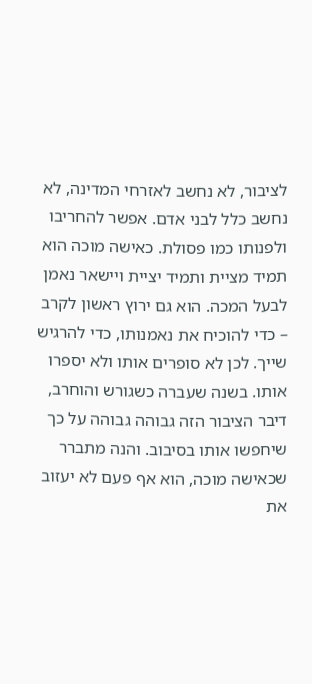לציבור, לא נחשב לאזרחי המדינה, לא נחשב כלל לבני אדם. אפשר להחריבו ולפנותו כמו פסולת. כאישה מוכה הוא תמיד מציית ותמיד יציית ויישאר נאמן לבעל המכה. הוא גם ירוץ ראשון לקרב – כדי להוכיח את נאמנותו, כדי להרגיש שייך. לכן לא סופרים אותו ולא יספרו אותו. בשנה שעברה כשגורש והוחרב, דיבר הציבור הזה גבוהה גבוהה על כך שיחפשו אותו בסיבוב. והנה מתברר שכאישה מוכה, הוא אף פעם לא יעזוב את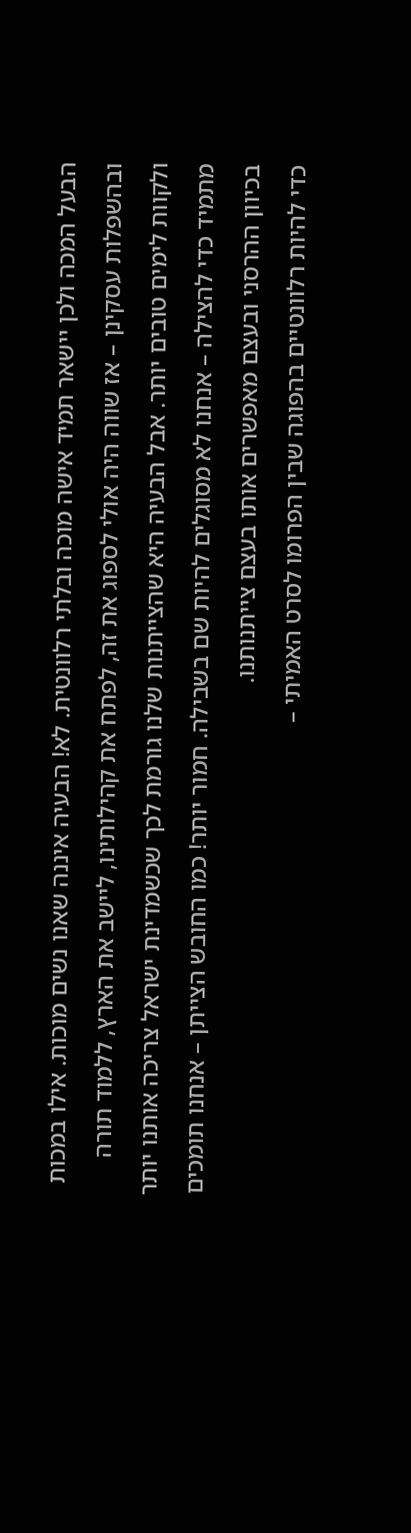הבעל המכה ולכן יישאר תמיד אישה מוכה ובלתי רלוונטית. לא! הבעיה איננה שאנו נשים מוכות. אילו במכות ובהשפלות עסקינן – אז שווה היה אולי לספוג את זה, לפתח את קהילותינו, ליישב את הארץ, ללמוד תורה ולקוות לימים טובים יותר. אבל הבעיה היא שהצייתנות שלנו גורמת לכך שכשמדינת ישראל צריכה אותנו יותר מתמיד כדי להצילה – אנחנו לא מסוגלים להיות שם בשבילה. חמור יותר! כמו החובש הצייתן – אנחנו תומכים בכיוון ההרסני ובעצם מאפשרים אותו בעצם צייתנותנו.
כדי להיות רלוונטיים בהפוגה שבין הפרומו לסרט האמיתי –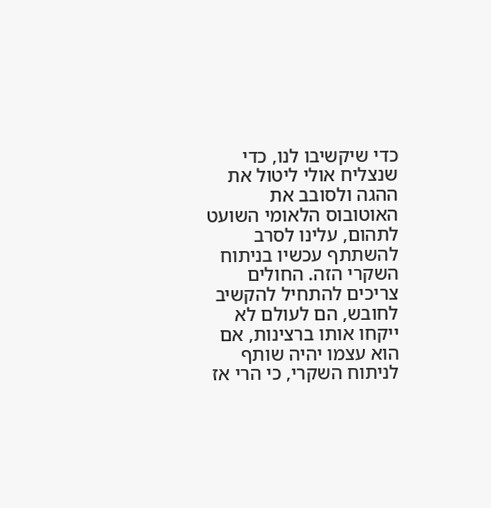כדי שיקשיבו לנו, כדי שנצליח אולי ליטול את ההגה ולסובב את האוטובוס הלאומי השועט לתהום, עלינו לסרב להשתתף עכשיו בניתוח השקרי הזה. החולים צריכים להתחיל להקשיב לחובש, הם לעולם לא ייקחו אותו ברצינות, אם הוא עצמו יהיה שותף לניתוח השקרי, כי הרי אז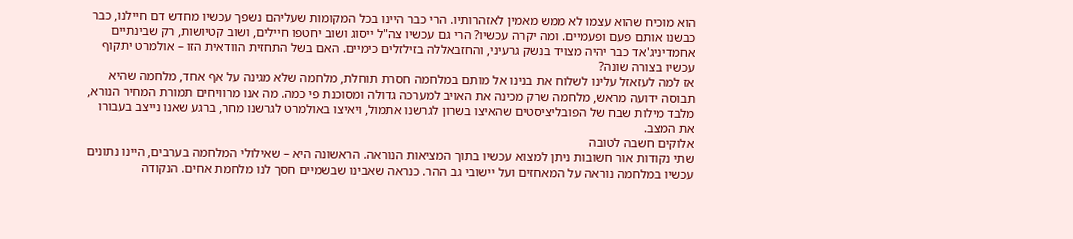הוא מוכיח שהוא עצמו לא ממש מאמין לאזהרותיו. הרי כבר היינו בכל המקומות שעליהם נשפך עכשיו מחדש דם חיילנו, כבר כבשנו אותם פעם ופעמיים. ומה יקרה עכשיו? הרי גם עכשיו צה"ל ייסוג ושוב יחטפו חיילים, ושוב קטיושות, רק שבינתיים אחמדיניג'אד כבר יהיה מצויד בנשק גרעיני, והחזבאללה בזילזלים כימיים. האם בשל התחזית הוודאית הזו – אולמרט יתקוף עכשיו בצורה שונה?
אז למה לעזאזל עלינו לשלוח את בנינו אל מותם במלחמה חסרת תוחלת, מלחמה שלא מגינה על אף אחד, מלחמה שהיא תבוסה ידועה מראש, מלחמה שרק מכינה את האויב למערכה גדולה ומסוכנת פי כמה. מה אנו מרוויחים תמורת המחיר הנורא, מלבד מילות שבח של הפובליציסטים שהאיצו בשרון לגרשנו אתמול, ויאיצו באולמרט לגרשנו מחר, ברגע שאנו נייצב בעבורו את המצב.
אלוקים חשבה לטובה
שתי נקודות אור חשובות ניתן למצוא עכשיו בתוך המציאות הנוראה. הראשונה היא – שאילולי המלחמה בערבים, היינו נתונים עכשיו במלחמה נוראה על המאחזים ועל יישובי גב ההר. כנראה שאבינו שבשמיים חסך לנו מלחמת אחים. הנקודה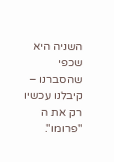השניה היא שכפי שהסברנו – קיבלנו עכשיו רק את ה "פרומו".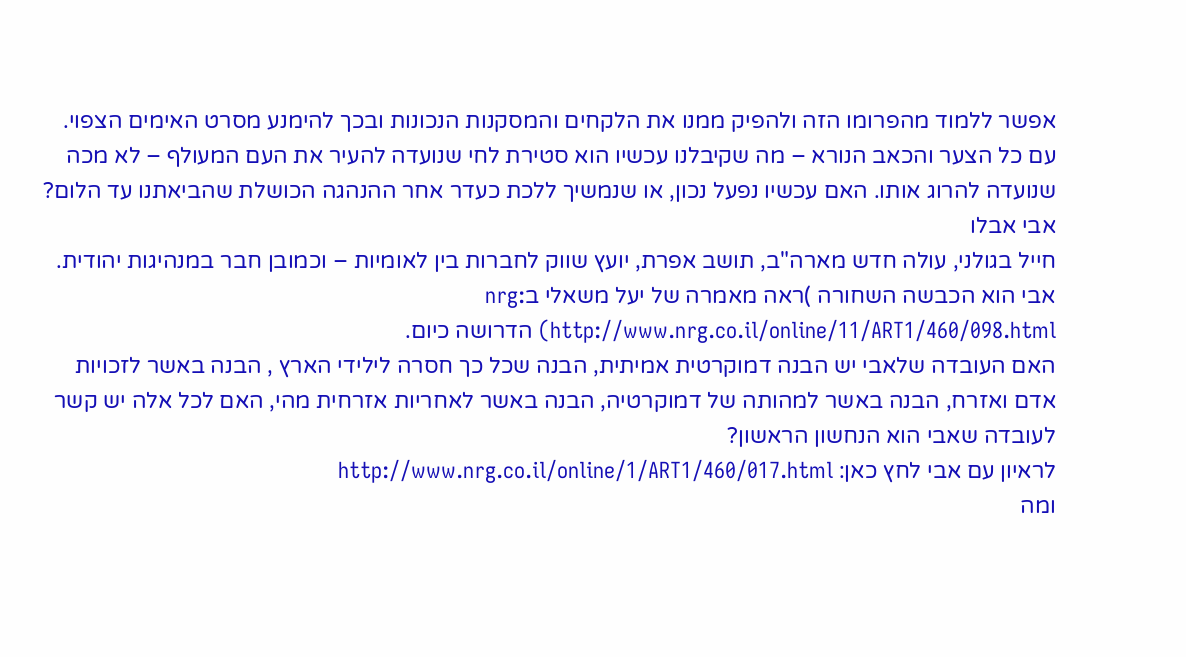אפשר ללמוד מהפרומו הזה ולהפיק ממנו את הלקחים והמסקנות הנכונות ובכך להימנע מסרט האימים הצפוי. עם כל הצער והכאב הנורא – מה שקיבלנו עכשיו הוא סטירת לחי שנועדה להעיר את העם המעולף – לא מכה שנועדה להרוג אותו. האם עכשיו נפעל נכון, או שנמשיך ללכת כעדר אחר ההנהגה הכושלת שהביאתנו עד הלום?
אבי אבלו
חייל בגולני, עולה חדש מארה"ב, תושב אפרת, יועץ שווק לחברות בין לאומיות – וכמובן חבר במנהיגות יהודית. אבי הוא הכבשה השחורה )ראה מאמרה של יעל משאלי בnrg: http://www.nrg.co.il/online/11/ART1/460/098.html) הדרושה כיום.
האם העובדה שלאבי יש הבנה דמוקרטית אמיתית, הבנה שכל כך חסרה לילידי הארץ , הבנה באשר לזכויות אדם ואזרח, הבנה באשר למהותה של דמוקרטיה, הבנה באשר לאחריות אזרחית מהי, האם לכל אלה יש קשר לעובדה שאבי הוא הנחשון הראשון?
לראיון עם אבי לחץ כאן: http://www.nrg.co.il/online/1/ART1/460/017.html
ומה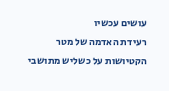עושים עכשיו
רעידת האדמה של מטר הקטיושות על כשליש מתושבי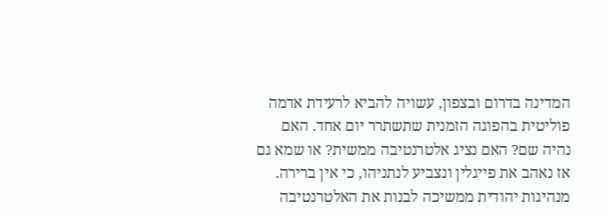המדינה בדרום ובצפון, עשויה להביא לרעידת אדמה פוליטית בהפוגה הזמנית שתשתרר יום אחד. האם נהיה שם? האם נציג אלטרנטיבה ממשית? או שמא גם אז נאהב את פייגלין ונצביע לנתניהו, כי אין ברירה.
מנהיגות יהודית ממשיכה לבנות את האלטרנטיבה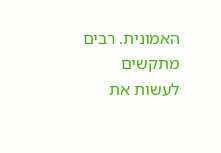האמונית. רבים מתקשים לעשות את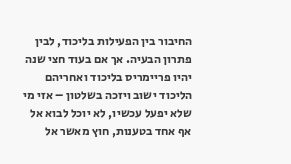החיבור בין הפעילות בליכוד, לבין פתרון הבעיה. אך אם בעוד חצי שנה יהיו פריימריס בליכוד ואחריהם הליכוד ישוב ויזכה בשלטון – אזי מי שלא יפעל עכשיו, לא יוכל לבוא אל אף אחד בטענות, חוץ מאשר אל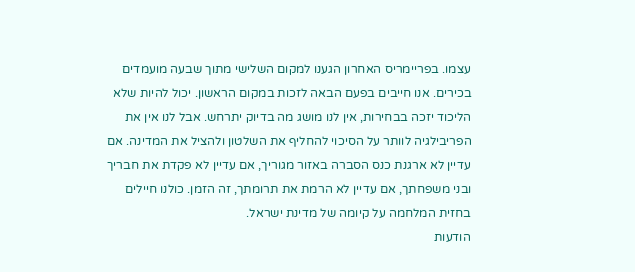עצמו. בפריימריס האחרון הגענו למקום השלישי מתוך שבעה מועמדים בכירים. אנו חייבים בפעם הבאה לזכות במקום הראשון. יכול להיות שלא הליכוד יזכה בבחירות, אין לנו מושג מה בדיוק יתרחש. אבל לנו אין את הפריבילגיה לוותר על הסיכוי להחליף את השלטון ולהציל את המדינה. אם עדיין לא ארגנת כנס הסברה באזור מגוריך, אם עדיין לא פקדת את חבריך ובני משפחתך, אם עדיין לא הרמת את תרומתך, זה הזמן. כולנו חיילים בחזית המלחמה על קיומה של מדינת ישראל.
הודעות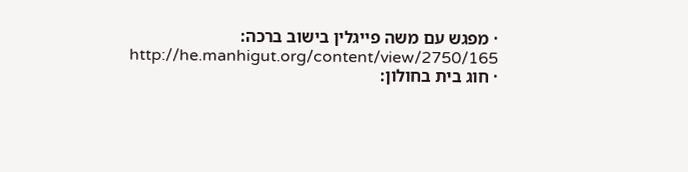· מפגש עם משה פייגלין בישוב ברכה: http://he.manhigut.org/content/view/2750/165
· חוג בית בחולון: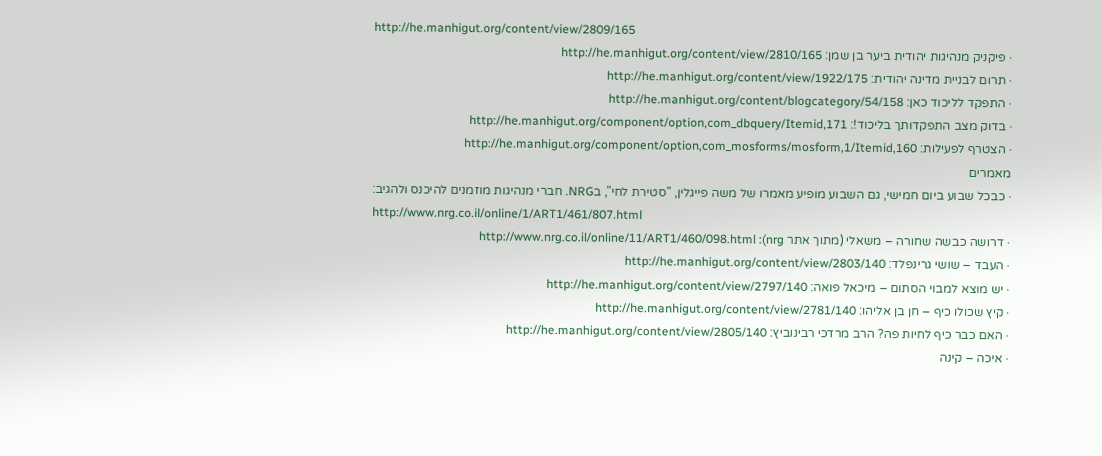http://he.manhigut.org/content/view/2809/165
· פיקניק מנהיגות יהודית ביער בן שמן: http://he.manhigut.org/content/view/2810/165
· תרום לבניית מדינה יהודית: http://he.manhigut.org/content/view/1922/175
· התפקד לליכוד כאן: http://he.manhigut.org/content/blogcategory/54/158
· בדוק מצב התפקדותך בליכוד!: http://he.manhigut.org/component/option,com_dbquery/Itemid,171
· הצטרף לפעילות: http://he.manhigut.org/component/option,com_mosforms/mosform,1/Itemid,160
מאמרים
· כבכל שבוע ביום חמישי, גם השבוע מופיע מאמרו של משה פייגלין, "סטירת לחי", בNRG. חברי מנהיגות מוזמנים להיכנס ולהגיב:
http://www.nrg.co.il/online/1/ART1/461/807.html
· דרושה כבשה שחורה – משאלי (מתוך אתר nrg): http://www.nrg.co.il/online/11/ART1/460/098.html
· העבד – שושי גרינפלד: http://he.manhigut.org/content/view/2803/140
· יש מוצא למבוי הסתום – מיכאל פואה: http://he.manhigut.org/content/view/2797/140
· קיץ שכולו כיף – חן בן אליהו: http://he.manhigut.org/content/view/2781/140
· האם כבר כיף לחיות פה? הרב מרדכי רבינוביץ: http://he.manhigut.org/content/view/2805/140
· איכה – קינה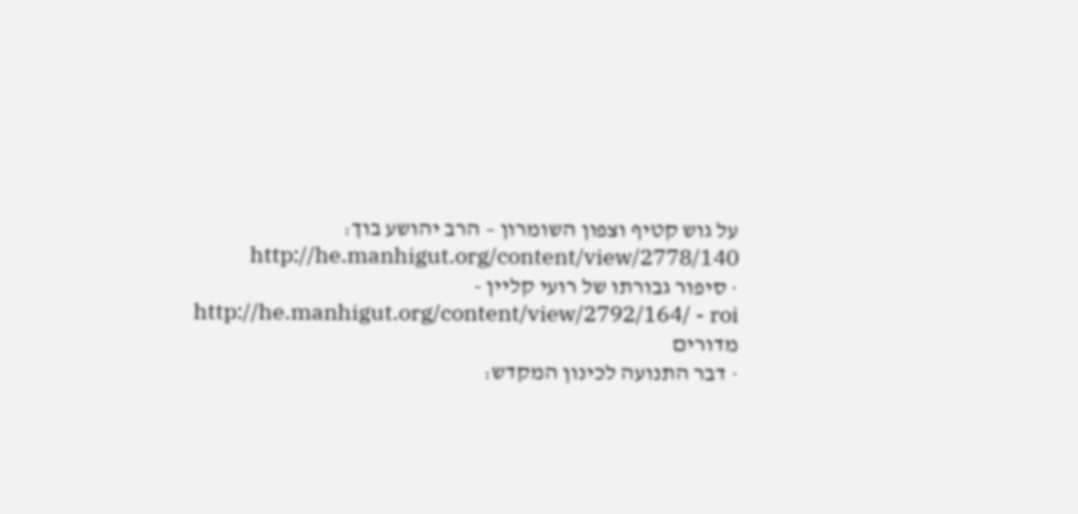על גוש קטיף וצפון השומרון – הרב יהושע בוך: http://he.manhigut.org/content/view/2778/140
· סיפור גבורתו של רועי קליין - http://he.manhigut.org/content/view/2792/164/ - roi
מדורים
· דבר התנועה לכינון המקדש: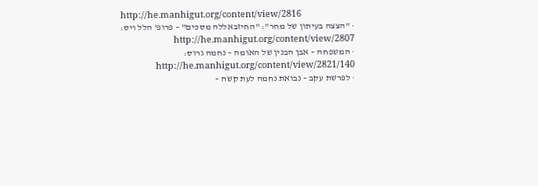http://he.manhigut.org/content/view/2816
· "הצצה בעיתון של מחר": "החיזבאללה מסכים" – פרופ' הלל ויס: http://he.manhigut.org/content/view/2807
· המשפחה – אבן הבנין של האומה – נחמה גרוס: http://he.manhigut.org/content/view/2821/140
· לפרשת עקב – נבואת נחמה לעת קשה –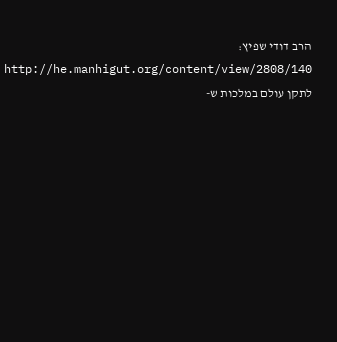הרב דודי שפיץ: http://he.manhigut.org/content/view/2808/140
לתקן עולם במלכות ש-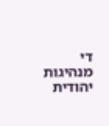די
מנהיגות יהודית